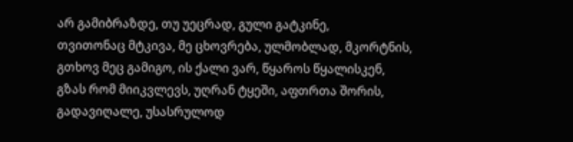არ გამიბრაზდე, თუ უეცრად, გული გატკინე,
თვითონაც მტკივა, მე ცხოვრება, ულმობლად, მკორტნის,
გთხოვ მეც გამიგო, ის ქალი ვარ, წყაროს წყალისკენ,
გზას რომ მიიკვლევს, უღრან ტყეში, აფთრთა შორის,
გადავიღალე, უსასრულოდ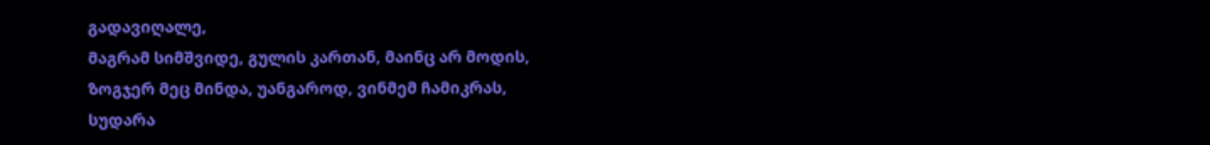გადავიღალე,
მაგრამ სიმშვიდე, გულის კართან, მაინც არ მოდის,
ზოგჯერ მეც მინდა, უანგაროდ, ვინმემ ჩამიკრას,
სუდარა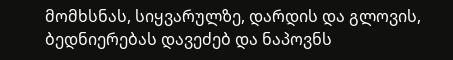მომხსნას, სიყვარულზე, დარდის და გლოვის,
ბედნიერებას დავეძებ და ნაპოვნს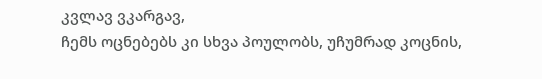კვლავ ვკარგავ,
ჩემს ოცნებებს კი სხვა პოულობს, უჩუმრად კოცნის,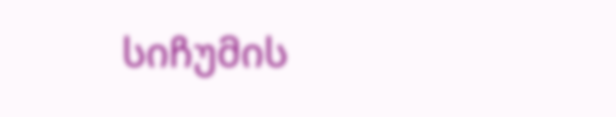სიჩუმის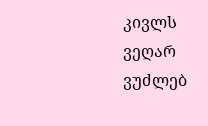კივლს ვეღარ ვუძლებ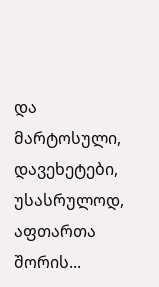და მარტოსული,
დავეხეტები, უსასრულოდ, აფთართა შორის...